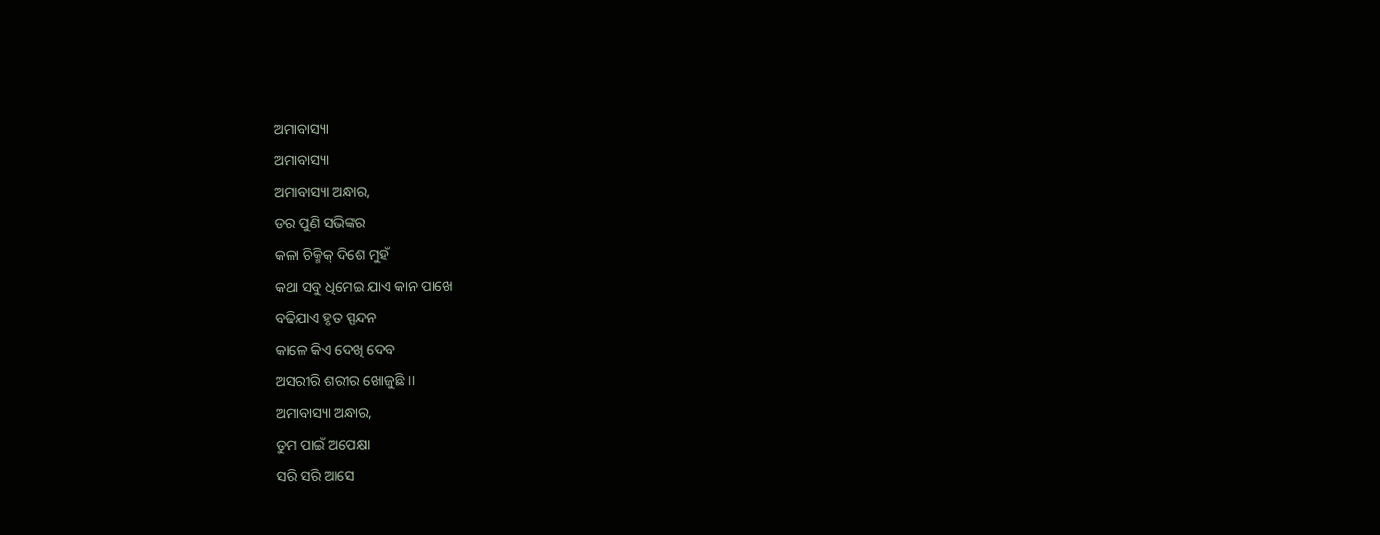ଅମାବାସ୍ୟା
ଅମାବାସ୍ୟା
ଅମାବାସ୍ୟା ଅନ୍ଧାର,
ଡର ପୁଣି ସଭିଙ୍କର
କଳା ଚିକ୍ମିକ୍ ଦିଶେ ମୁହଁ
କଥା ସବୁ ଧିମେଇ ଯାଏ କାନ ପାଖେ
ବଢିଯାଏ ହୃତ ସ୍ପନ୍ଦନ
କାଳେ କିଏ ଦେଖି ଦେବ
ଅସରୀରି ଶରୀର ଖୋଜୁଛି ।।
ଅମାବାସ୍ୟା ଅନ୍ଧାର,
ତୁମ ପାଇଁ ଅପେକ୍ଷା
ସରି ସରି ଆସେ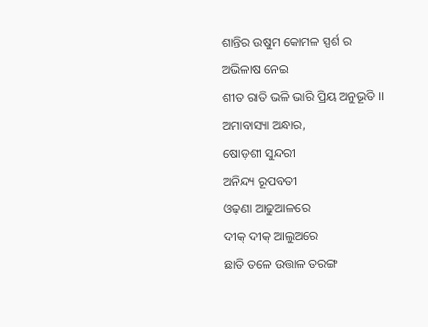ଶାନ୍ତିର ଉଷୁମ କୋମଳ ସ୍ପର୍ଶ ର
ଅଭିଳାଷ ନେଇ
ଶୀତ ରାତି ଭଳି ଭାରି ପ୍ରିୟ ଅନୁଭୂତି ।।
ଅମାବାସ୍ୟା ଅନ୍ଧାର,
ଷୋଡ଼ଶୀ ସୁନ୍ଦରୀ
ଅନିନ୍ଦ୍ୟ ରୂପବତୀ
ଓଢ଼ଣା ଆଢୁଆଳରେ
ଦୀକ୍ ଦୀକ୍ ଆଲୁଅରେ
ଛାତି ତଳେ ଉତ୍ତାଳ ତରଙ୍ଗ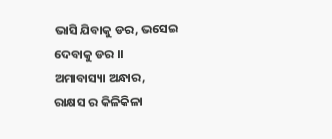ଭାସି ଯିବାକୁ ଡର, ଭସେଇ ଦେବାକୁ ଡର ।।
ଅମାବାସ୍ୟା ଅନ୍ଧାର,
ରାକ୍ଷସ ର କିଳିକିଳା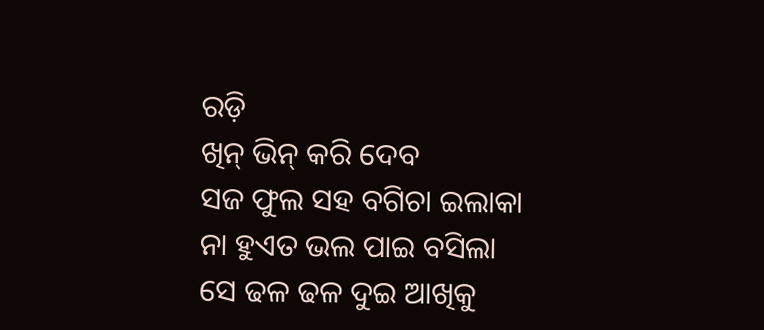ରଡ଼ି
ଖିନ୍ ଭିନ୍ କରି ଦେବ
ସଜ ଫୁଲ ସହ ବଗିଚା ଇଲାକା
ନା ହୁଏତ ଭଲ ପାଇ ବସିଲା
ସେ ଢଳ ଢଳ ଦୁଇ ଆଖିକୁ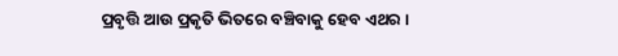ପ୍ରବୃତ୍ତି ଆଉ ପ୍ରକୃତି ଭିତରେ ବଞ୍ଚିବାକୁ ହେବ ଏଥର ।